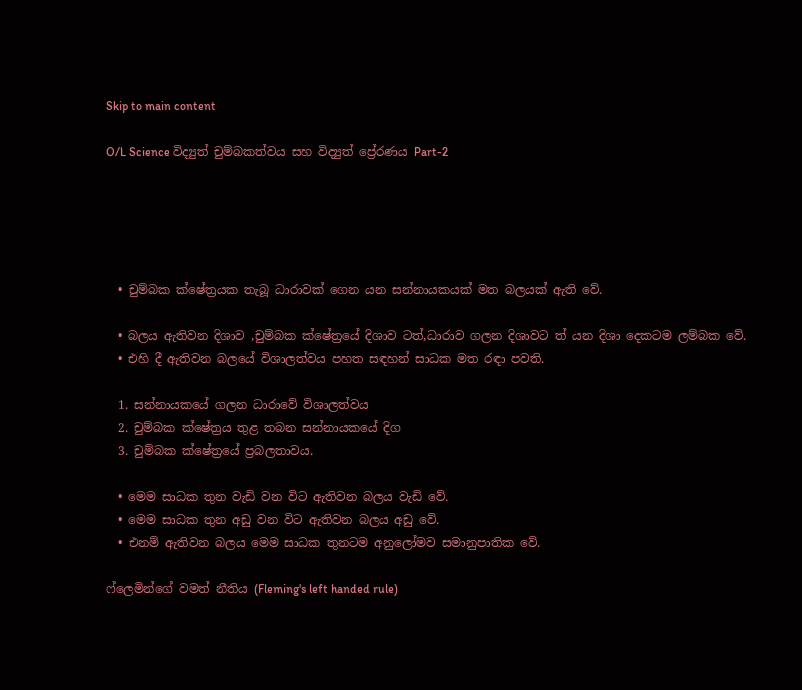Skip to main content

O/L Science විද්‍යුත් චුම්බකත්වය සහ විද්‍යුත් ප්‍රේරණය Part-2





  • චුම්බක ක්ෂේත්‍රයක තැබූ ධාරාවක් ගෙන යන සන්නායකයක් මත බලයක් ඇති වේ.

  • බලය ඇතිවන දිශාව ,චුම්බක ක්ෂේත්‍රයේ දිශාව ටත්,ධාරාව ගලන දිශාවට ත් යන දිශා දෙකටම ලම්බක වේ.
  • එහි දී ඇතිවන බලයේ විශාලත්වය පහත සඳහන් සාධක මත රඳා පවති.

  1. සන්නායකයේ ගලන ධාරාවේ විශාලත්වය
  2. චුම්බක ක්ෂේත්‍රය තුළ තබන සන්නායකයේ දිග
  3. චුම්බක ක්ෂේත්‍රයේ ප්‍රබලතාවය.

  • මෙම සාධක තුන වැඩි වන විට ඇතිවන බලය වැඩි වේ.
  • මෙම සාධක තුන අඩු වන විට ඇතිවන බලය අඩු වේ.
  • එනම් ඇතිවන බලය මෙම සාධක තුනටම අනුලෝමව සමානුපාතික වේ.

ෆ්ලෙමින්ගේ වමත් නීතිය (Fleming's left handed rule)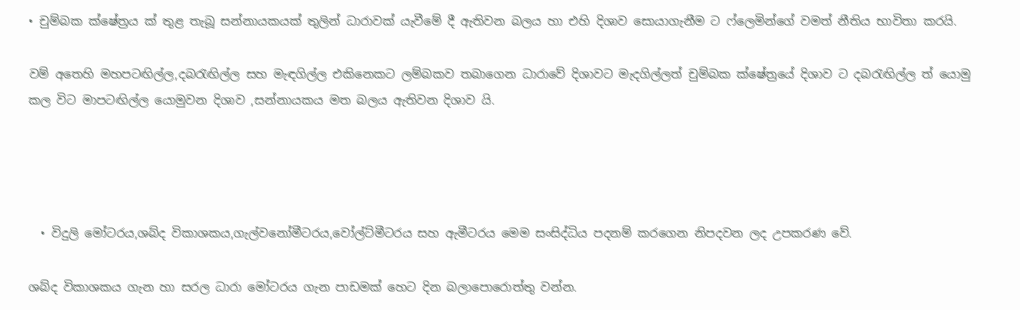• චුම්බක ක්ෂේත්‍රය ක් තුළ තැබූ සන්නායකයක් තුලින් ධාරාවක් යැවීමේ දී ඇතිවන බලය හා එහි දිශාව සොයාගැනීම ට ෆ්ලෙමින්ගේ වමත් නීතිය භාවිතා කරයි.

වම් අතෙහි මහපටඟිල්ල,දබරැඟිල්ල සහ මැඳගිල්ල එකිනෙකට ලම්බකව තබාගෙන ධාරාවේ දිශාවට මැදගිල්ලත් චුම්බක ක්ෂේත්‍රයේ දිශාව ට දබරැඟිල්ල ත් යොමු කල විට මාපටඟිල්ල යොමුවන දිශාව ,සන්නායකය මත බලය ඇතිවන දිශාව යි.




  • විදුලි මෝටරය,ශබ්ද විකාශකය,ගැල්වනෝමීටරය,වෝල්ට්මීටරය සහ ඇමීටරය මෙම සංසිද්ධිය පදනම් කරගෙන නිපදවන ලද උපකරණ වේ.

ශබ්ද විකාශකය ගැන හා සරල ධාරා මෝටරය ගැන පාඩමක් හෙට දින බලාපොරොත්තු වන්න.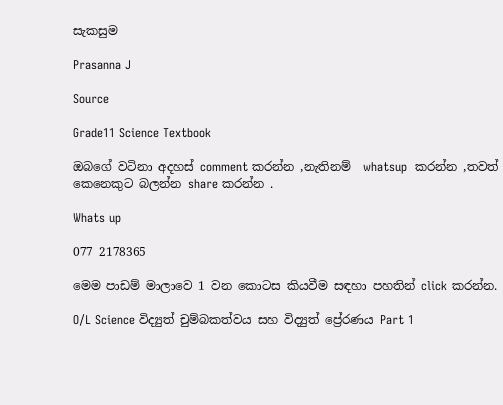සැකසුම

Prasanna J

Source

Grade11 Science Textbook

ඔබගේ වටිනා අදහස් comment කරන්න ,නැතිනම්  whatsup  කරන්න ,තවත් කෙනෙකුට බලන්න share කරන්න .

Whats up

077 2178365

මෙම පාඩම් මාලාවෙ 1 වන කොටස කියවීම සඳහා පහතින් click කරන්න.

O/L Science විද්‍යුත් චුම්බකත්වය සහ විද්‍යුත් ප්‍රේරණය Part 1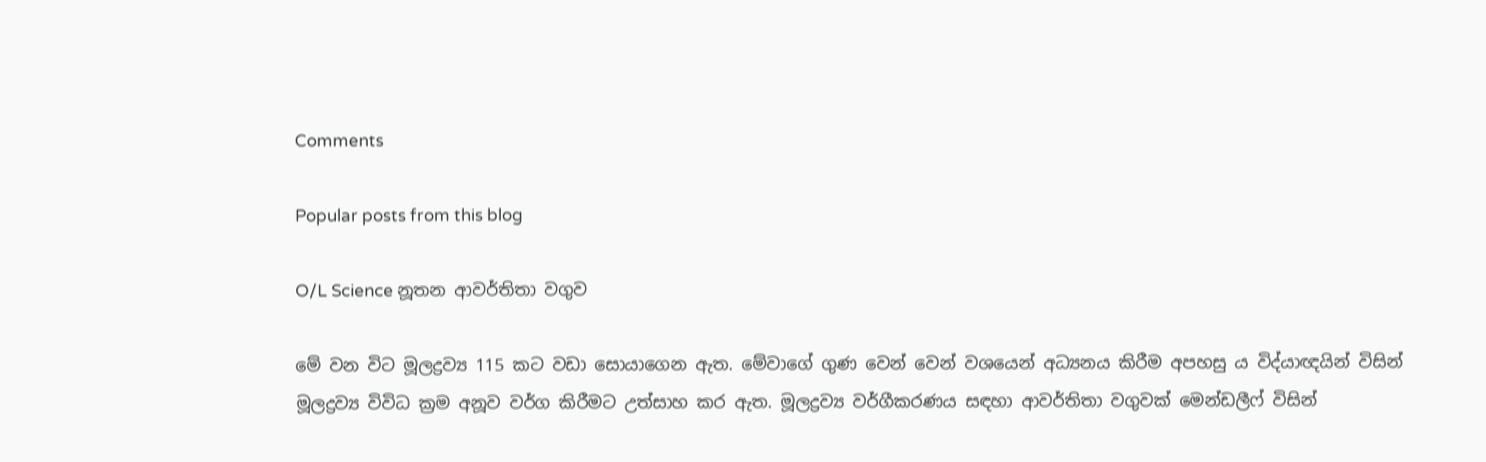Comments

Popular posts from this blog

O/L Science නූතන ආවර්තිතා වගුව

මේ වන විට මූලද්‍රව්‍ය 115 කට වඩා සොයාගෙන ඇත. මේවාගේ ගුණ වෙන් වෙන් වශයෙන් අධ්‍යනය කිරීම අපහසු ය විද්යාඥයින් විසින් මූලද්‍රව්‍ය විවිධ ක්‍රම අනූව වර්ග කිරීමට උත්සාහ කර ඇත. මූලද්‍රව්‍ය වර්ගීකරණය සඳහා ආවර්තිතා වගුවක් මෙන්ඩලීෆ් විසින්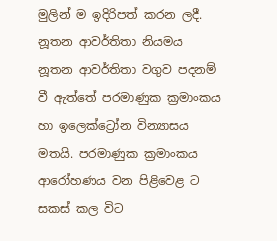මුලින් ම ඉදිරිපත් කරන ලදී. නූතන ආවර්තිතා නියමය නූතන ආවර්තිතා වගුව පදනම් වී ඇත්තේ පරමාණුක ක්‍රමාංකය හා ඉලෙක්ට්‍රෝන වින්‍යාසය මතයි. පරමාණුක ක්‍රමාංකය ආරෝහණය වන පිළිවෙළ ට සකස් කල විට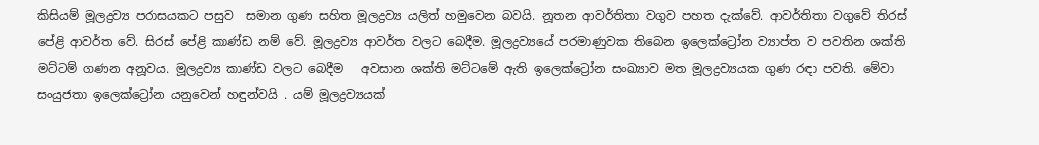කිසියම් මූලද්‍රව්‍ය පරාසයකට පසුව  සමාන ගුණ සහිත මූලද්‍රව්‍ය යලිත් හමුවෙන බවයි. නූතන ආවර්තිතා වගුව පහත දැක්වේ. ආවර්තිතා වගුවේ තිරස් පේළි ආවර්ත වේ. සිරස් පේළි කාණ්ඩ නම් වේ. මූලද්‍රව්‍ය ආවර්ත වලට බෙදීම. මූලද්‍රව්‍යයේ පරමාණුවක තිබෙන ඉලෙක්ට්‍රෝන ව්‍යාප්ත ව පවතින ශක්ති මට්ටම් ගණන අනූවය. මූලද්‍රව්‍ය කාණ්ඩ වලට බෙදීම   අවසාන ශක්ති මට්ටමේ ඇති ඉලෙක්ට්‍රෝන සංඛ්‍යාව මත මූලද්‍රව්‍යයක ගුණ රඳා පවති. මේවා සංයුජතා ඉලෙක්ට්‍රෝන යනුවෙන් හඳුන්වයි . යම් මූලද්‍රව්‍යයක්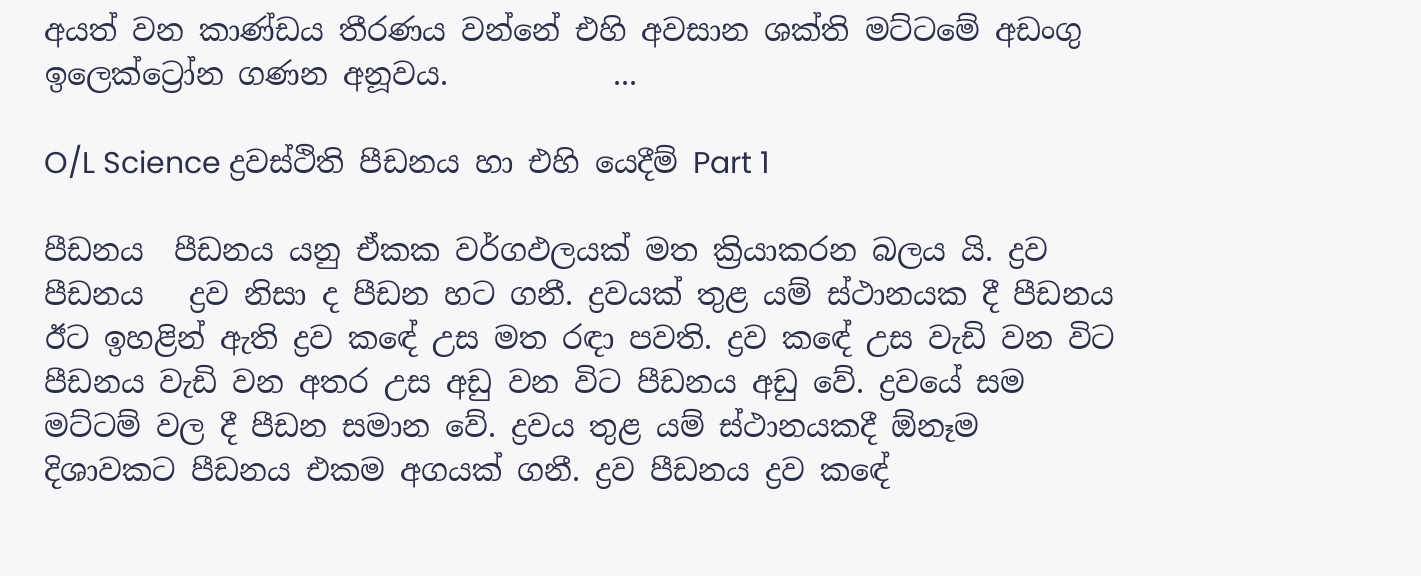අයත් වන කාණ්ඩය තීරණය වන්නේ එහි අවසාන ශක්ති මට්ටමේ අඩංගු ඉලෙක්ට්‍රෝන ගණන අනූවය.           ...

O/L Science ද්‍රවස්ථිති පීඩනය හා එහි යෙදීම් Part 1

පීඩනය  පීඩනය යනු ඒකක වර්ගඵලයක් මත ක්‍රියාකරන බලය යි. ද්‍රව පීඩනය   ද්‍රව නිසා ද පීඩන හට ගනී. ද්‍රවයක් තුළ යම් ස්ථානයක දී පීඩනය ඊට ඉහළින් ඇති ද්‍රව කඳේ උස මත රඳා පවති. ද්‍රව කඳේ උස වැඩි වන විට පීඩනය වැඩි වන අතර උස අඩු වන විට පීඩනය අඩු වේ. ද්‍රවයේ සම මට්ටම් වල දී පීඩන සමාන වේ. ද්‍රවය තුළ යම් ස්ථානයකදී ඕනෑම දිශාවකට පීඩනය එකම අගයක් ගනී. ද්‍රව පීඩනය ද්‍රව කඳේ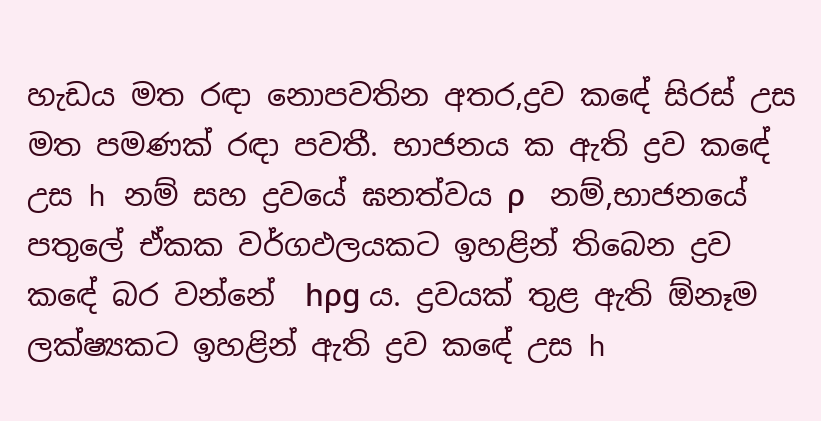හැඩය මත රඳා නොපවතින අතර,ද්‍රව කඳේ සිරස් උස මත පමණක් රඳා පවතී. භාජනය ක ඇති ද්‍රව කඳේ උස h නම් සහ ද්‍රවයේ ඝනත්වය ρ   නම්,භාජනයේ පතුලේ ඒකක වර්ගඵලයකට ඉහළින් තිබෙන ද්‍රව කඳේ බර වන්නේ  hρg ය. ද්‍රවයක් තුළ ඇති ඕනෑම ලක්ෂ්‍යකට ඉහළින් ඇති ද්‍රව කඳේ උස h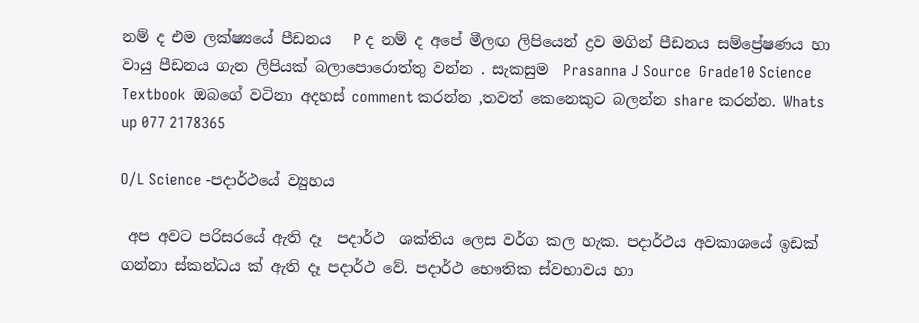නම් ද එම ලක්ෂ්‍යයේ පීඩනය   P ද නම් ද අපේ මීලඟ ලිපියෙන් ද්‍රව මගින් පීඩනය සම්ප්‍රේෂණය හා වායු පීඩනය ගැන ලිපියක් බලාපොරොත්තු වන්න . සැකසුම  Prasanna J Source  Grade10 Science Textbook  ඔබගේ වටිනා අදහස් comment කරන්න ,තවත් කෙනෙකුට බලන්න share කරන්න. Whats up 077 2178365

O/L Science -පදාර්ථයේ ව්‍යුහය

 අප අවට පරිසරයේ ඇති දෑ  පදාර්ථ  ශක්තිය ලෙස වර්ග කල හැක. පදාර්ථය අවකාශයේ ඉඩක් ගන්නා ස්කන්ධය ක් ඇති දෑ පදාර්ථ වේ. පදාර්ථ භෞතික ස්වභාවය හා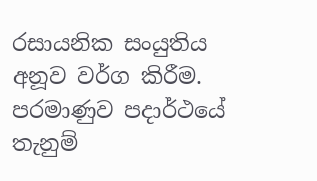රසායනික සංයුතිය අනූව වර්ග කිරීම. පරමාණුව පදාර්ථයේ තැනුම්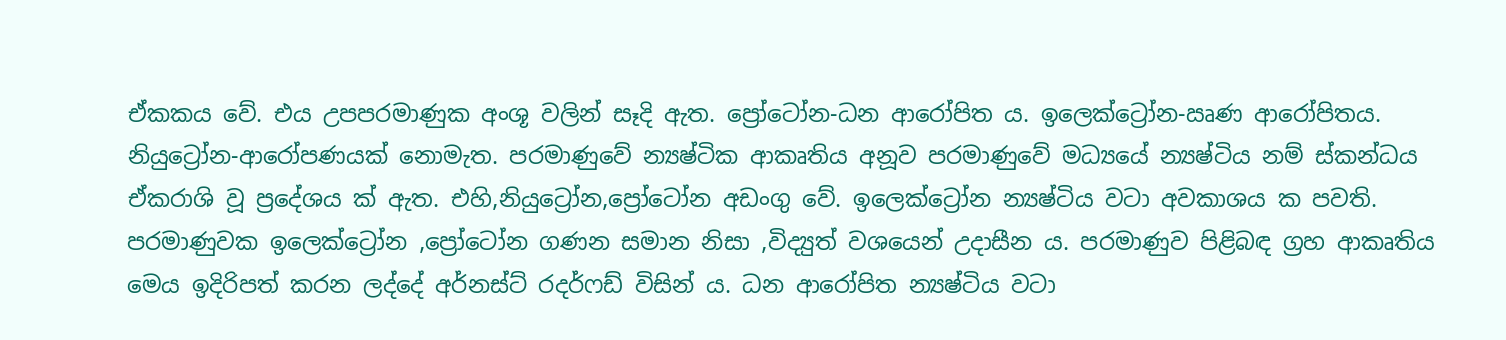ඒකකය වේ. එය උපපරමාණුක අංශූ වලින් සෑදි ඇත. ප්‍රෝටෝන-ධන ආරෝපිත ය. ඉලෙක්ට්‍රෝන-ඍණ ආරෝපිතය. නියුට්‍රෝන-ආරෝපණයක් නොමැත. පරමාණුවේ න්‍යෂ්ටික ආකෘතිය අනූව පරමාණුවේ මධ්‍යයේ න්‍යෂ්ටිය නම් ස්කන්ධය ඒකරාශි වූ ප්‍රදේශය ක් ඇත. එහි,නියුට්‍රෝන,ප්‍රෝටෝන අඩංගු වේ. ඉලෙක්ට්‍රෝන න්‍යෂ්ටිය වටා අවකාශය ක පවති. පරමාණුවක ඉලෙක්ට්‍රෝන ,ප්‍රෝටෝන ගණන සමාන නිසා ,විද්‍යුත් වශයෙන් උදාසීන ය. පරමාණුව පිළිබඳ ග්‍රහ ආකෘතිය  මෙය ඉදිරිපත් කරන ලද්දේ අර්නස්ට් රදර්ෆඩ් විසින් ය. ධන ආරෝපිත න්‍යෂ්ටිය වටා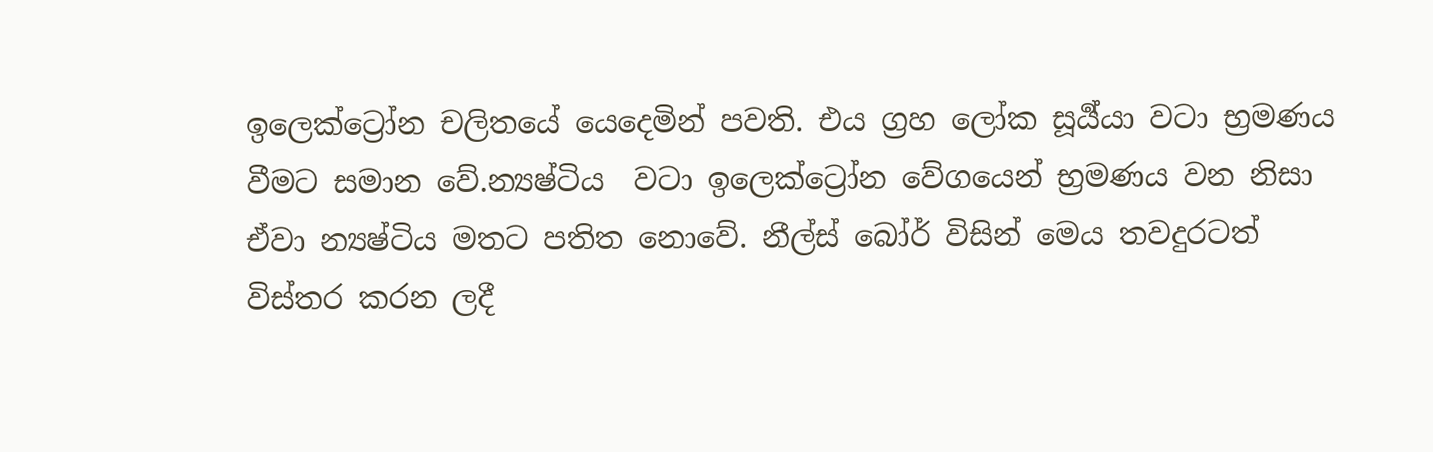ඉලෙක්ට්‍රෝන චලිතයේ යෙදෙමින් පවති. එය ග්‍රහ ලෝක සූර්‍ය්යා වටා භ්‍රමණය වීමට සමාන වේ.න්‍යෂ්ටිය  වටා ඉලෙක්ට්‍රෝන වේගයෙන් භ්‍රමණය වන නිසා ඒවා න්‍යෂ්ටිය මතට පතිත නොවේ. නීල්ස් බෝර් විසින් මෙය තවදුරටත් විස්තර කරන ලදී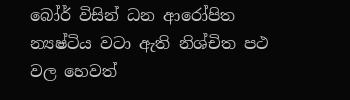බෝර් විසින් ධන ආරෝපිත  න්‍යෂ්ටිය වටා ඇති නිශ්චිත පථ වල හෙවත්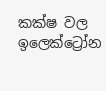කක්ෂ වල ඉලෙක්ට්‍රෝන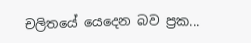චලිතයේ යෙදෙන බව ප්‍රක...